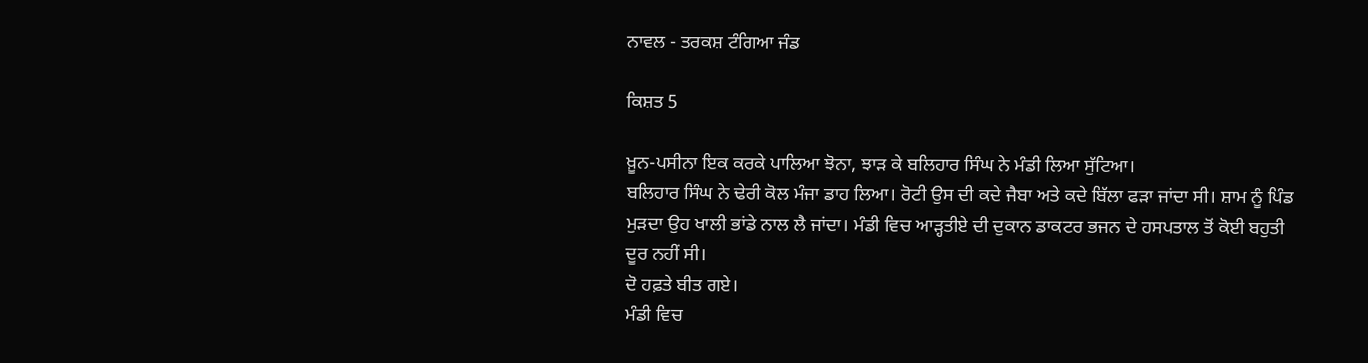ਨਾਵਲ - ਤਰਕਸ਼ ਟੰਗਿਆ ਜੰਡ

ਕਿਸ਼ਤ 5

ਖ਼ੂਨ-ਪਸੀਨਾ ਇਕ ਕਰਕੇ ਪਾਲਿਆ ਝੋਨਾ, ਝਾੜ ਕੇ ਬਲਿਹਾਰ ਸਿੰਘ ਨੇ ਮੰਡੀ ਲਿਆ ਸੁੱਟਿਆ।
ਬਲਿਹਾਰ ਸਿੰਘ ਨੇ ਢੇਰੀ ਕੋਲ ਮੰਜਾ ਡਾਹ ਲਿਆ। ਰੋਟੀ ਉਸ ਦੀ ਕਦੇ ਜੈਬਾ ਅਤੇ ਕਦੇ ਬਿੱਲਾ ਫੜਾ ਜਾਂਦਾ ਸੀ। ਸ਼ਾਮ ਨੂੰ ਪਿੰਡ ਮੁੜਦਾ ਉਹ ਖਾਲੀ ਭਾਂਡੇ ਨਾਲ ਲੈ ਜਾਂਦਾ। ਮੰਡੀ ਵਿਚ ਆੜ੍ਹਤੀਏ ਦੀ ਦੁਕਾਨ ਡਾਕਟਰ ਭਜਨ ਦੇ ਹਸਪਤਾਲ ਤੋਂ ਕੋਈ ਬਹੁਤੀ ਦੂਰ ਨਹੀਂ ਸੀ।
ਦੋ ਹਫ਼ਤੇ ਬੀਤ ਗਏ।
ਮੰਡੀ ਵਿਚ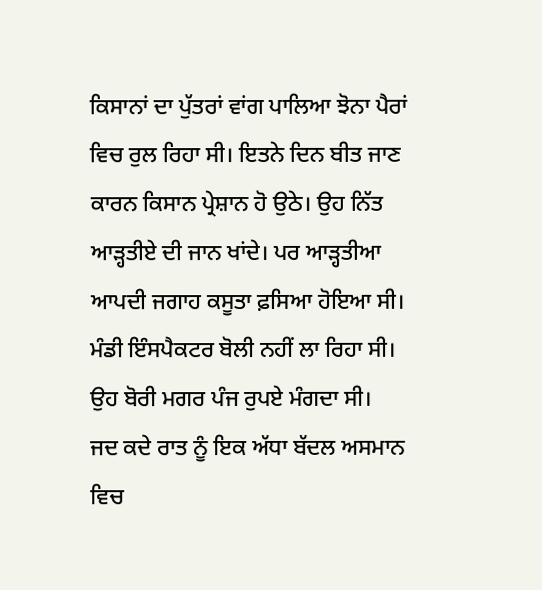ਕਿਸਾਨਾਂ ਦਾ ਪੁੱਤਰਾਂ ਵਾਂਗ ਪਾਲਿਆ ਝੋਨਾ ਪੈਰਾਂ ਵਿਚ ਰੁਲ ਰਿਹਾ ਸੀ। ਇਤਨੇ ਦਿਨ ਬੀਤ ਜਾਣ ਕਾਰਨ ਕਿਸਾਨ ਪ੍ਰੇਸ਼ਾਨ ਹੋ ਉਠੇ। ਉਹ ਨਿੱਤ ਆੜ੍ਹਤੀਏ ਦੀ ਜਾਨ ਖਾਂਦੇ। ਪਰ ਆੜ੍ਹਤੀਆ ਆਪਦੀ ਜਗਾਹ ਕਸੂਤਾ ਫ਼ਸਿਆ ਹੋਇਆ ਸੀ।
ਮੰਡੀ ਇੰਸਪੈਕਟਰ ਬੋਲੀ ਨਹੀਂ ਲਾ ਰਿਹਾ ਸੀ।
ਉਹ ਬੋਰੀ ਮਗਰ ਪੰਜ ਰੁਪਏ ਮੰਗਦਾ ਸੀ।
ਜਦ ਕਦੇ ਰਾਤ ਨੂੰ ਇਕ ਅੱਧਾ ਬੱਦਲ ਅਸਮਾਨ ਵਿਚ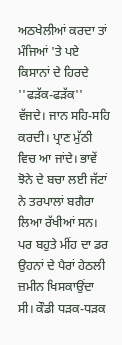ਅਠਖੇਲੀਆਂ ਕਰਦਾ ਤਾਂ ਮੰਜਿਆਂ 'ਤੇ ਪਏ ਕਿਸਾਨਾਂ ਦੇ ਹਿਰਦੇ ''ਫੜੱਕ-ਫੜੱਕ'' ਵੱਜਦੇ। ਜਾਨ ਸਹਿ-ਸਹਿ ਕਰਦੀ। ਪ੍ਰਾਣ ਮੁੱਠੀ ਵਿਚ ਆ ਜਾਂਦੇ। ਭਾਵੇਂ ਝੋਨੇ ਦੇ ਬਚਾ ਲਈ ਜੱਟਾਂ ਨੇ ਤਰਪਾਲਾਂ ਬਗੈਰਾ ਲਿਆ ਰੱਖੀਆਂ ਸਨ। ਪਰ ਬਹੁਤੇ ਮੀਂਹ ਦਾ ਡਰ ਉਹਨਾਂ ਦੇ ਪੈਰਾਂ ਹੇਠਲੀ ਜ਼ਮੀਨ ਖਿਸਕਾਉਂਦਾ ਸੀ। ਕੌਡੀ ਧੜਕ-ਧੜਕ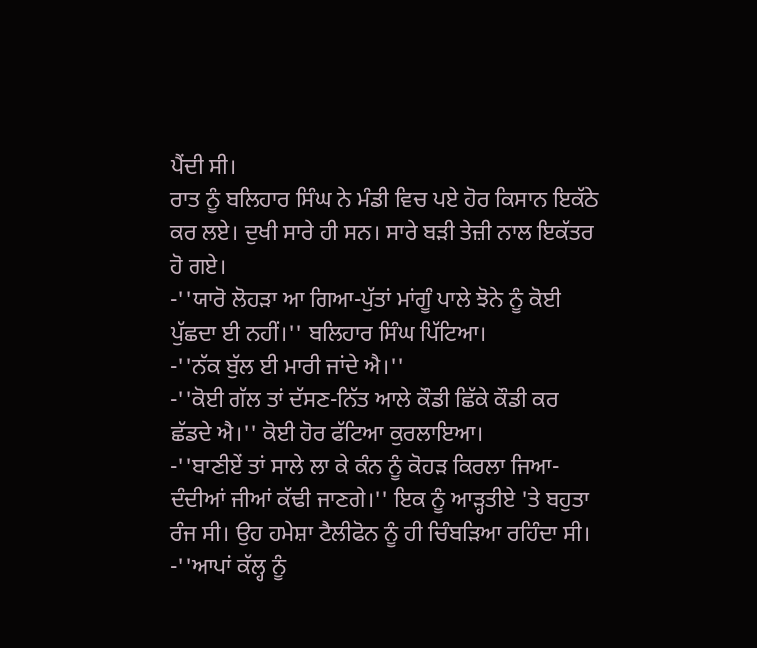ਪੈਂਦੀ ਸੀ।
ਰਾਤ ਨੂੰ ਬਲਿਹਾਰ ਸਿੰਘ ਨੇ ਮੰਡੀ ਵਿਚ ਪਏ ਹੋਰ ਕਿਸਾਨ ਇਕੱਠੇ ਕਰ ਲਏ। ਦੁਖੀ ਸਾਰੇ ਹੀ ਸਨ। ਸਾਰੇ ਬੜੀ ਤੇਜ਼ੀ ਨਾਲ ਇਕੱਤਰ ਹੋ ਗਏ।
-''ਯਾਰੋ ਲੋਹੜਾ ਆ ਗਿਆ-ਪੁੱਤਾਂ ਮਾਂਗੂੰ ਪਾਲੇ ਝੋਨੇ ਨੂੰ ਕੋਈ ਪੁੱਛਦਾ ਈ ਨਹੀਂ।'' ਬਲਿਹਾਰ ਸਿੰਘ ਪਿੱਟਿਆ।
-''ਨੱਕ ਬੁੱਲ ਈ ਮਾਰੀ ਜਾਂਦੇ ਐ।''
-''ਕੋਈ ਗੱਲ ਤਾਂ ਦੱਸਣ-ਨਿੱਤ ਆਲੇ ਕੌਡੀ ਛਿੱਕੇ ਕੌਡੀ ਕਰ ਛੱਡਦੇ ਐ।'' ਕੋਈ ਹੋਰ ਫੱਟਿਆ ਕੁਰਲਾਇਆ।
-''ਬਾਣੀਏਂ ਤਾਂ ਸਾਲੇ ਲਾ ਕੇ ਕੰਨ ਨੂੰ ਕੋਹੜ ਕਿਰਲਾ ਜਿਆ-ਦੰਦੀਆਂ ਜੀਆਂ ਕੱਢੀ ਜਾਣਗੇ।'' ਇਕ ਨੂੰ ਆੜ੍ਹਤੀਏ 'ਤੇ ਬਹੁਤਾ ਰੰਜ ਸੀ। ਉਹ ਹਮੇਸ਼ਾ ਟੈਲੀਫੋਨ ਨੂੰ ਹੀ ਚਿੰਬੜਿਆ ਰਹਿੰਦਾ ਸੀ।
-''ਆਪਾਂ ਕੱਲ੍ਹ ਨੂੰ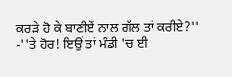ਕਰੜੇ ਹੋ ਕੇ ਬਾਣੀਏਂ ਨਾਲ ਗੱਲ ਤਾਂ ਕਰੀਏ?''
-''ਤੇ ਹੋਰ! ਇਉਂ ਤਾਂ ਮੰਡੀ 'ਚ ਈ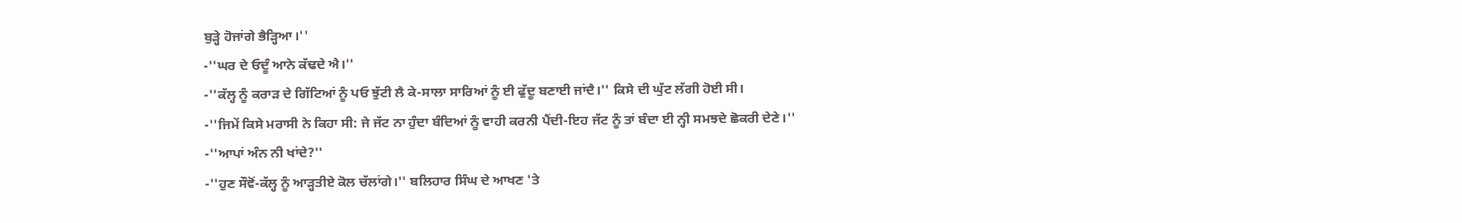ਬੁੜ੍ਹੇ ਹੋਜਾਂਗੇ ਭੈੜ੍ਹਿਆ।''
-''ਘਰ ਦੇ ਓਦੂੰ ਆਨੇ ਕੱਢਦੇ ਐ।''
-''ਕੱਲ੍ਹ ਨੂੰ ਕਰਾੜ ਦੇ ਗਿੱਟਿਆਂ ਨੂੰ ਪਓ ਝੁੱਟੀ ਲੈ ਕੇ-ਸਾਲਾ ਸਾਰਿਆਂ ਨੂੰ ਈ ਫੁੱਦੂ ਬਣਾਈ ਜਾਂਦੈ।'' ਕਿਸੇ ਦੀ ਘੁੱਟ ਲੱਗੀ ਹੋਈ ਸੀ।
-''ਜਿਮੇਂ ਕਿਸੇ ਮਰਾਸੀ ਨੇ ਕਿਹਾ ਸੀ: ਜੇ ਜੱਟ ਨਾ ਹੁੰਦਾ ਬੰਦਿਆਂ ਨੂੰ ਵਾਹੀ ਕਰਨੀ ਪੈਂਦੀ-ਇਹ ਜੱਟ ਨੂੰ ਤਾਂ ਬੰਦਾ ਈ ਨ੍ਹੀ ਸਮਝਦੇ ਛੋਕਰੀ ਦੇਣੇ।''
-''ਆਪਾਂ ਅੰਨ ਨੀ ਖਾਂਦੇ?''
-''ਹੁਣ ਸੌਵੋਂ-ਕੱਲ੍ਹ ਨੂੰ ਆੜ੍ਹਤੀਏ ਕੋਲ ਚੱਲਾਂਗੇ।'' ਬਲਿਹਾਰ ਸਿੰਘ ਦੇ ਆਖਣ 'ਤੇ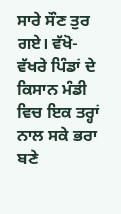ਸਾਰੇ ਸੌਣ ਤੁਰ ਗਏ। ਵੱਖੋ-ਵੱਖਰੇ ਪਿੰਡਾਂ ਦੇ ਕਿਸਾਨ ਮੰਡੀ ਵਿਚ ਇਕ ਤਰ੍ਹਾਂ ਨਾਲ ਸਕੇ ਭਰਾ ਬਣੇ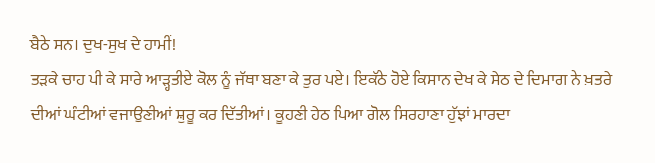ਬੈਠੇ ਸਨ। ਦੁਖ-ਸੁਖ ਦੇ ਹਾਮੀਂ!
ਤੜਕੇ ਚਾਹ ਪੀ ਕੇ ਸਾਰੇ ਆੜ੍ਹਤੀਏ ਕੋਲ ਨੂੰ ਜੱਥਾ ਬਣਾ ਕੇ ਤੁਰ ਪਏ। ਇਕੱਠੇ ਹੋਏ ਕਿਸਾਨ ਦੇਖ ਕੇ ਸੇਠ ਦੇ ਦਿਮਾਗ ਨੇ ਖ਼ਤਰੇ ਦੀਆਂ ਘੰਟੀਆਂ ਵਜਾਉਣੀਆਂ ਸ਼ੁਰੂ ਕਰ ਦਿੱਤੀਆਂ। ਕੂਹਣੀ ਹੇਠ ਪਿਆ ਗੋਲ ਸਿਰਹਾਣਾ ਹੁੱਝਾਂ ਮਾਰਦਾ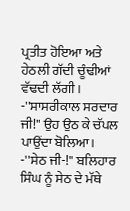ਪ੍ਰਤੀਤ ਹੋਇਆ ਅਤੇ ਹੇਠਲੀ ਗੱਦੀ ਚੂੰਢੀਆਂ ਵੱਢਦੀ ਲੱਗੀ।
-''ਸਾਸਰੀਕਾਲ ਸਰਦਾਰ ਜੀ!'' ਉਹ ਉਠ ਕੇ ਚੱਪਲ ਪਾਉਂਦਾ ਬੋਲਿਆ।
-''ਸੇਠ ਜੀ-!'' ਬਲਿਹਾਰ ਸਿੰਘ ਨੂੰ ਸੇਠ ਦੇ ਮੱਥੇ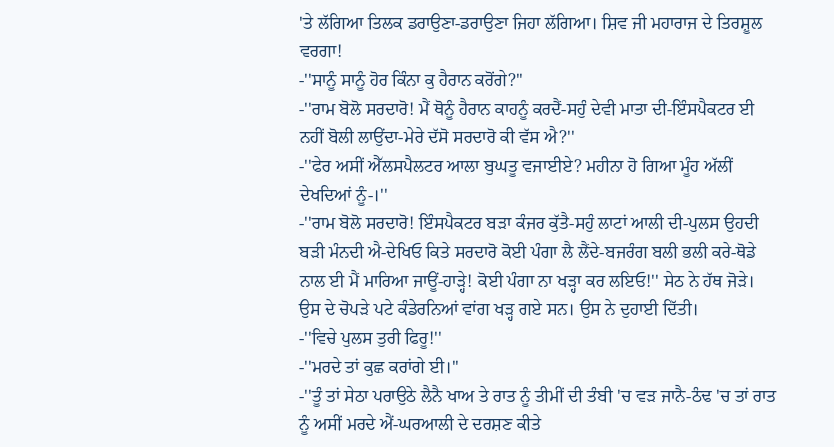'ਤੇ ਲੱਗਿਆ ਤਿਲਕ ਡਰਾਉਣਾ-ਡਰਾਉਣਾ ਜਿਹਾ ਲੱਗਿਆ। ਸ਼ਿਵ ਜੀ ਮਹਾਰਾਜ ਦੇ ਤਿਰਸ਼ੂਲ ਵਰਗਾ!
-''ਸਾਨੂੰ ਸਾਨੂੰ ਹੋਰ ਕਿੰਨਾ ਕੁ ਹੈਰਾਨ ਕਰੋਂਗੇ?''
-''ਰਾਮ ਬੋਲੋ ਸਰਦਾਰੋ! ਮੈਂ ਥੋਨੂੰ ਹੈਰਾਨ ਕਾਹਨੂੰ ਕਰਦੈਂ-ਸਹੁੰ ਦੇਵੀ ਮਾਤਾ ਦੀ-ਇੰਸਪੈਕਟਰ ਈ ਨਹੀਂ ਬੋਲੀ ਲਾਉਂਦਾ-ਮੇਰੇ ਦੱਸੋ ਸਰਦਾਰੋ ਕੀ ਵੱਸ ਐ?''
-''ਫੇਰ ਅਸੀਂ ਐੱਲਸਪੈਲਟਰ ਆਲਾ ਬੁਘਤੂ ਵਜਾਈਏ? ਮਹੀਨਾ ਹੋ ਗਿਆ ਮੂੰਹ ਅੱਲੀਂ ਦੇਖਦਿਆਂ ਨੂੰ-।''
-''ਰਾਮ ਬੋਲੋ ਸਰਦਾਰੋ! ਇੰਸਪੈਕਟਰ ਬੜਾ ਕੰਜਰ ਕੁੱਤੈ-ਸਹੁੰ ਲਾਟਾਂ ਆਲੀ ਦੀ-ਪੁਲਸ ਉਹਦੀ ਬੜੀ ਮੰਨਦੀ ਐ-ਦੇਖਿਓ ਕਿਤੇ ਸਰਦਾਰੋ ਕੋਈ ਪੰਗਾ ਲੈ ਲੈਂਦੇ-ਬਜਰੰਗ ਬਲੀ ਭਲੀ ਕਰੇ-ਥੋਡੇ ਨਾਲ ਈ ਮੈਂ ਮਾਰਿਆ ਜਾਊਂ-ਹਾੜ੍ਹੇ! ਕੋਈ ਪੰਗਾ ਨਾ ਖੜ੍ਹਾ ਕਰ ਲਇਓ!'' ਸੇਠ ਨੇ ਹੱਥ ਜੋੜੇ। ਉਸ ਦੇ ਚੋਪੜੇ ਪਟੇ ਕੰਡੇਰਨਿਆਂ ਵਾਂਗ ਖੜ੍ਹ ਗਏ ਸਨ। ਉਸ ਨੇ ਦੁਹਾਈ ਦਿੱਤੀ।
-''ਵਿਚੇ ਪੁਲਸ ਤੁਰੀ ਫਿਰੂ!''
-''ਮਰਦੇ ਤਾਂ ਕੁਛ ਕਰਾਂਗੇ ਈ।''
-''ਤੂੰ ਤਾਂ ਸੇਠਾ ਪਰਾਉਠੇ ਲੈਨੈ ਖਾਅ ਤੇ ਰਾਤ ਨੂੰ ਤੀਮੀਂ ਦੀ ਤੰਬੀ 'ਚ ਵੜ ਜਾਨੈ-ਠੰਢ 'ਚ ਤਾਂ ਰਾਤ ਨੂੰ ਅਸੀਂ ਮਰਦੇ ਐਂ-ਘਰਆਲੀ ਦੇ ਦਰਸ਼ਣ ਕੀਤੇ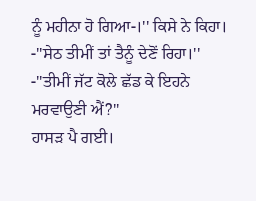ਨੂੰ ਮਹੀਨਾ ਹੋ ਗਿਆ-।'' ਕਿਸੇ ਨੇ ਕਿਹਾ।
-''ਸੇਠ ਤੀਮੀਂ ਤਾਂ ਤੈਨੂੰ ਦੇਣੋਂ ਰਿਹਾ।''
-''ਤੀਮੀਂ ਜੱਟ ਕੋਲੇ ਛੱਡ ਕੇ ਇਹਨੇ ਮਰਵਾਉਣੀ ਐਂ?''
ਹਾਸੜ ਪੈ ਗਈ।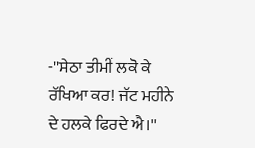-''ਸੇਠਾ ਤੀਮੀਂ ਲਕੋ ਕੇ ਰੱਖਿਆ ਕਰ! ਜੱਟ ਮਹੀਨੇ ਦੇ ਹਲਕੇ ਫਿਰਦੇ ਐ।''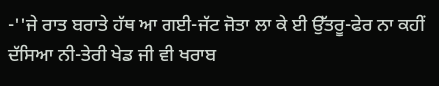-''ਜੇ ਰਾਤ ਬਰਾਤੇ ਹੱਥ ਆ ਗਈ-ਜੱਟ ਜੋਤਾ ਲਾ ਕੇ ਈ ਉੱਤਰੂ-ਫੇਰ ਨਾ ਕਹੀਂ ਦੱਸਿਆ ਨੀ-ਤੇਰੀ ਖੇਡ ਜੀ ਵੀ ਖਰਾਬ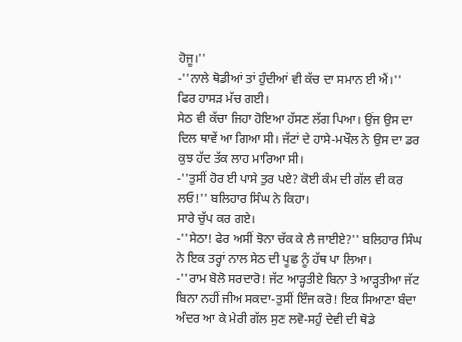ਹੋਜੂ।''
-''ਨਾਲੇ ਥੋਡੀਆਂ ਤਾਂ ਹੁੰਦੀਆਂ ਵੀ ਕੱਚ ਦਾ ਸਮਾਨ ਈ ਐਂ।''
ਫਿਰ ਹਾਸੜ ਮੱਚ ਗਈ।
ਸੇਠ ਵੀ ਕੱਚਾ ਜਿਹਾ ਹੋਇਆ ਹੱਸਣ ਲੱਗ ਪਿਆ। ਉਂਜ ਉਸ ਦਾ ਦਿਲ ਥਾਵੇਂ ਆ ਗਿਆ ਸੀ। ਜੱਟਾਂ ਦੇ ਹਾਸੇ-ਮਖੌਲ ਨੇ ਉਸ ਦਾ ਡਰ ਕੁਝ ਹੱਦ ਤੱਕ ਲਾਹ ਮਾਰਿਆ ਸੀ।
-''ਤੁਸੀਂ ਹੋਰ ਈ ਪਾਸੇ ਤੁਰ ਪਏ? ਕੋਈ ਕੰਮ ਦੀ ਗੱਲ ਵੀ ਕਰ ਲਓ!'' ਬਲਿਹਾਰ ਸਿੰਘ ਨੇ ਕਿਹਾ।
ਸਾਰੇ ਚੁੱਪ ਕਰ ਗਏ।
-''ਸੇਠਾ! ਫੇਰ ਅਸੀਂ ਝੋਨਾ ਚੱਕ ਕੇ ਲੈ ਜਾਈਏ?'' ਬਲਿਹਾਰ ਸਿੰਘ ਨੇ ਇਕ ਤਰ੍ਹਾਂ ਨਾਲ ਸੇਠ ਦੀ ਪੂਛ ਨੂੰ ਹੱਥ ਪਾ ਲਿਆ।
-''ਰਾਮ ਬੋਲੋ ਸਰਦਾਰੋ! ਜੱਟ ਆੜ੍ਹਤੀਏ ਬਿਨਾ ਤੇ ਆੜ੍ਹਤੀਆ ਜੱਟ ਬਿਨਾ ਨਹੀਂ ਜੀਅ ਸਕਦਾ-ਤੁਸੀਂ ਇੰਜ ਕਰੋ! ਇਕ ਸਿਆਣਾ ਬੰਦਾ ਅੰਦਰ ਆ ਕੇ ਮੇਰੀ ਗੱਲ ਸੁਣ ਲਵੋ-ਸਹੁੰ ਦੇਵੀ ਦੀ ਥੋਡੇ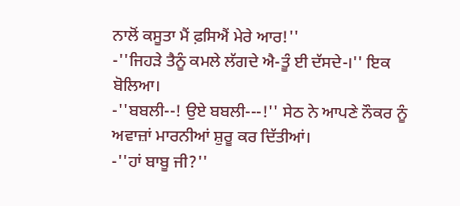ਨਾਲੋਂ ਕਸੂਤਾ ਮੈਂ ਫ਼ਸਿਐਂ ਮੇਰੇ ਆਰ!''
-''ਜਿਹੜੇ ਤੈਨੂੰ ਕਮਲੇ ਲੱਗਦੇ ਐ-ਤੂੰ ਈ ਦੱਸਦੇ-।'' ਇਕ ਬੋਲਿਆ।
-''ਬਬਲੀ--! ਉਏ ਬਬਲੀ---!'' ਸੇਠ ਨੇ ਆਪਣੇ ਨੌਕਰ ਨੂੰ ਅਵਾਜ਼ਾਂ ਮਾਰਨੀਆਂ ਸ਼ੁਰੂ ਕਰ ਦਿੱਤੀਆਂ।
-''ਹਾਂ ਬਾਬੂ ਜੀ?''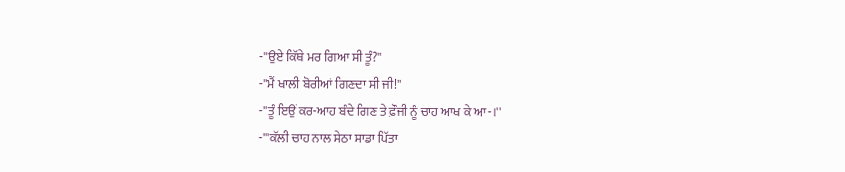-''ਉਏ ਕਿੱਥੇ ਮਰ ਗਿਆ ਸੀ ਤੂੰ?''
-''ਮੈਂ ਖਾਲੀ ਬੋਰੀਆਂ ਗਿਣਦਾ ਸੀ ਜੀ!''
-''ਤੂੰ ਇਉਂ ਕਰ-ਆਹ ਬੰਦੇ ਗਿਣ ਤੇ ਫ਼ੌਜੀ ਨੂੰ ਚਾਹ ਆਖ ਕੇ ਆ-।''
-'''ਕੱਲੀ ਚਾਹ ਨਾਲ ਸੇਠਾ ਸਾਡਾ ਪਿੱਤਾ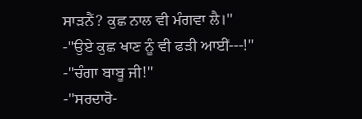ਸਾੜਨੈਂ? ਕੁਛ ਨਾਲ ਵੀ ਮੰਗਵਾ ਲੈ।''
-''ਉਏ ਕੁਛ ਖਾਣ ਨੂੰ ਵੀ ਫੜੀ ਆਈਂ---!''
-''ਚੰਗਾ ਬਾਬੂ ਜੀ!''
-''ਸਰਦਾਰੋ-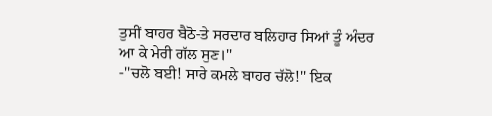ਤੁਸੀਂ ਬਾਹਰ ਬੈਠੋ-ਤੇ ਸਰਦਾਰ ਬਲਿਹਾਰ ਸਿਆਂ ਤੂੰ ਅੰਦਰ ਆ ਕੇ ਮੇਰੀ ਗੱਲ ਸੁਣ।''
-''ਚਲੋ ਬਈ! ਸਾਰੇ ਕਮਲੇ ਬਾਹਰ ਚੱਲੋ!'' ਇਕ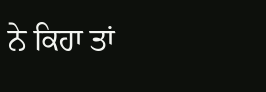ਨੇ ਕਿਹਾ ਤਾਂ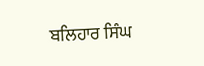ਬਲਿਹਾਰ ਸਿੰਘ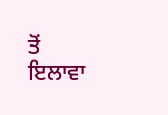ਤੋਂ ਇਲਾਵਾ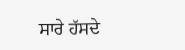ਸਾਰੇ ਹੱਸਦੇ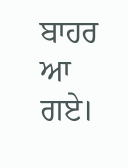ਬਾਹਰ ਆ ਗਏ।